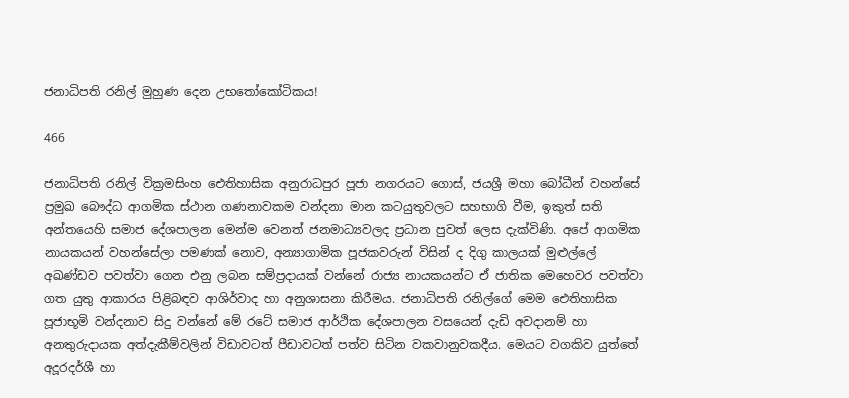ජනාධිපති රනිල් මුහුණ දෙන උභතෝකෝටිකය!

466

ජනාධිපති රනිල් වික්‍රමසිංහ ඓතිහාසික අනුරාධපුර පූජා නගරයට ගොස්, ජයශ්‍රී මහා බෝධීන් වහන්සේ ප්‍රමුඛ බෞද්ධ ආගමික ස්ථාන ගණනාවකම වන්දනා මාන කටයුතුවලට සහභාගි වීම, ඉකුත් සති අන්තයෙහි සමාජ දේශපාලන මෙන්ම වෙනත් ජනමාධ්‍යවලද ප්‍රධාන පුවත් ලෙස දැක්විණි. අපේ ආගමික නායකයන් වහන්සේලා පමණක් නොව, අන්‍යාගාමික පූජකවරුන් විසින් ද දිගු කාලයක් මුළුල්ලේ අඛණ්ඩව පවත්වා ගෙන එනු ලබන සම්ප්‍රදායක් වන්නේ රාජ්‍ය නායකයන්ට ඒ ජාතික මෙහෙවර පවත්වා ගත යුතු ආකාරය පිළිබඳව ආශිර්වාද හා අනුශාසනා කිරීමය. ජනාධිපති රනිල්ගේ මෙම ඓතිහාසික පූජාභූමි වන්දනාව සිදු වන්නේ මේ රටේ සමාජ ආර්ථික දේශපාලන වසයෙන් දැඩි අවදානම් හා අනතුරුදායක අත්දැකීම්වලින් විඩාවටත් පීඩාවටත් පත්ව සිටින වකවානුවකදීය. මෙයට වගකිව යුත්තේ අදූරදර්ශී හා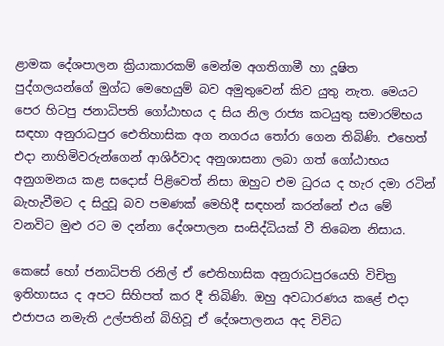ළාමක දේශපාලන ක්‍රියාකාරකම් මෙන්ම අගතිගාමී හා දූෂිත පුද්ගලයන්ගේ මුග්ධ මෙහෙයුම් බව අමුතුවෙන් කිව යුතු නැත. මෙයට පෙර හිටපු ජනාධිපති ගෝඨාභය ද සිය නිල රාජ්‍ය කටයුතු සමාරම්භය සඳහා අනුරාධපුර ඓතිහාසික අග නගරය තෝරා ගෙන තිබිණි. එහෙත් එදා නාහිමිවරුන්ගෙන් ආශිර්වාද අනුශාසනා ලබා ගත් ගෝඨාභය අනුගමනය කළ සදොස් පිළිවෙත් නිසා ඔහුට එම ධුරය ද හැර දමා රටින් බැහැවීමට ද සිදුවූ බව පමණක් මෙහිදී සඳහන් කරන්නේ එය මේ වනවිට මුළු රට ම දන්නා දේශපාලන සංසිද්ධියක් වී තිබෙන නිසාය.

කෙසේ හෝ ජනාධිපති රනිල් ඒ ඓතිහාසික අනුරාධපුරයෙහි විචිත්‍ර ඉතිහාසය ද අපට සිහිපත් කර දී තිබිණි. ඔහු අවධාරණය කළේ එදා එජාපය නමැති උල්පතින් බිහිවූ ඒ දේශපාලනය අද විවිධ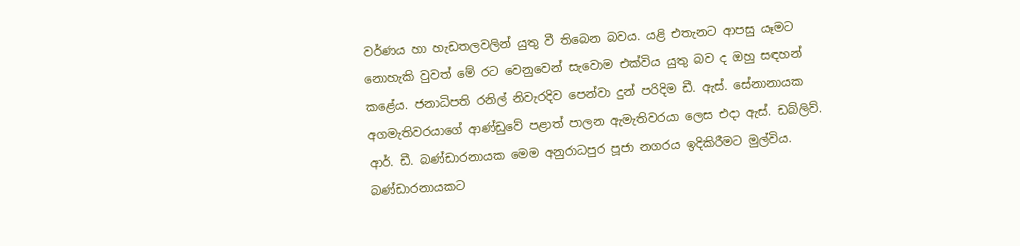වර්ණය හා හැඩතලවලින් යුතු වී තිබෙන බවය. යළි එතැනට ආපසු යෑමට නොහැකි වුවත් මේ රට වෙනුවෙන් සැවොම එක්විය යුතු බව ද ඔහු සඳහන් කළේය. ජනාධිපති රනිල් නිවැරදිව පෙන්වා දුන් පරිදිම ඩී. ඇස්. සේනානායක අගමැතිවරයාගේ ආණ්ඩුවේ පළාත් පාලන ඇමැතිවරයා ලෙස එදා ඇස්. ඩබ්ලිව්. ආර්. ඩී. බණ්ඩාරනායක මෙම අනුරාධපුර පූජා නගරය ඉදිකිරීමට මුල්විය. බණ්ඩාරනායකට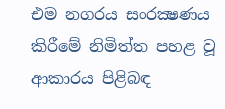එම නගරය සංරක්‍ෂණය කිරීමේ නිමිත්ත පහළ වූ ආකාරය පිළිබඳ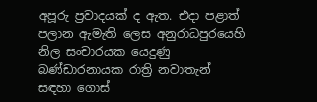අපූරු ප්‍රවාදයක් ද ඇත. එදා පළාත් පලාන ඇමැති ලෙස අනුරාධපුරයෙහි නිල සංචාරයක යෙදුණු බණ්ඩාරනායක රාත්‍රි නවාතැන් සඳහා ගොස්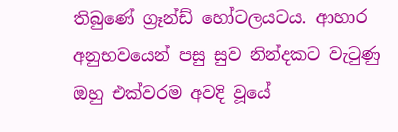තිබුණේ ග්‍රෑන්ඩ් හෝටලයටය. ආහාර අනුභවයෙන් පසු සුව නින්දකට වැටුණු ඔහු එක්වරම අවදි වූයේ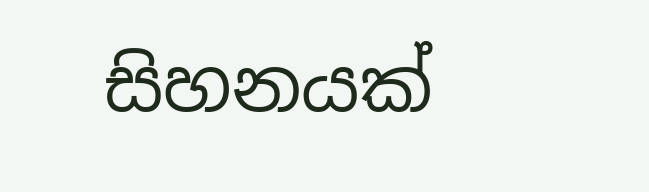සිහනයක්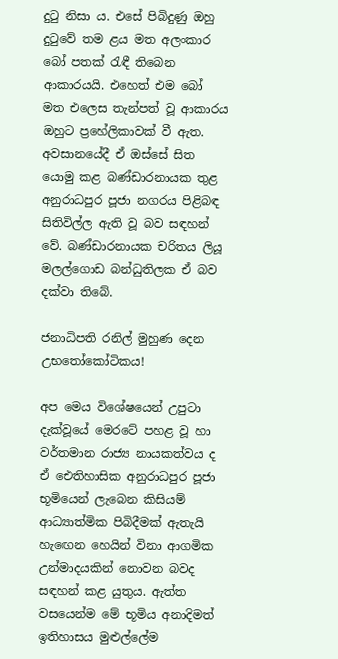දුටු නිසා ය. එසේ පිබිදුණු ඔහු දුටුවේ තම ළය මත අලංකාර බෝ පතක් රැඳී තිබෙන ආකාරයයි. එහෙත් එම බෝ මත එලෙස තැන්පත් වූ ආකාරය ඔහුට ප්‍රහේලිකාවක් වී ඇත. අවසානයේදී ඒ ඔස්සේ සිත යොමු කළ බණ්ඩාරනායක තුළ අනුරාධපුර පූජා නගරය පිළිබඳ සිතිවිල්ල ඇති වූ බව සඳහන් වේ. බණ්ඩාරනායක චරිතය ලියූ මලල්ගොඩ බන්ධුතිලක ඒ බව දක්වා තිබේ.

ජනාධිපති රනිල් මුහුණ දෙන උභතෝකෝටිකය!

අප මෙය විශේෂයෙන් උපුටා දැක්වූයේ මෙරටේ පහළ වූ හා වර්තමාන රාජ්‍ය නායකත්වය ද ඒ ඓතිහාසික අනුරාධපුර පූජා භූමියෙන් ලැබෙන කිසියම් ආධ්‍යාත්මික පිබිදීමක් ඇතැයි හැඟෙන හෙයින් විනා ආගමික උන්මාදයකින් නොවන බවද සඳහන් කළ යුතුය. ඇත්ත වසයෙන්ම මේ භූමිය අනාදිමත් ඉතිහාසය මුළුල්ලේම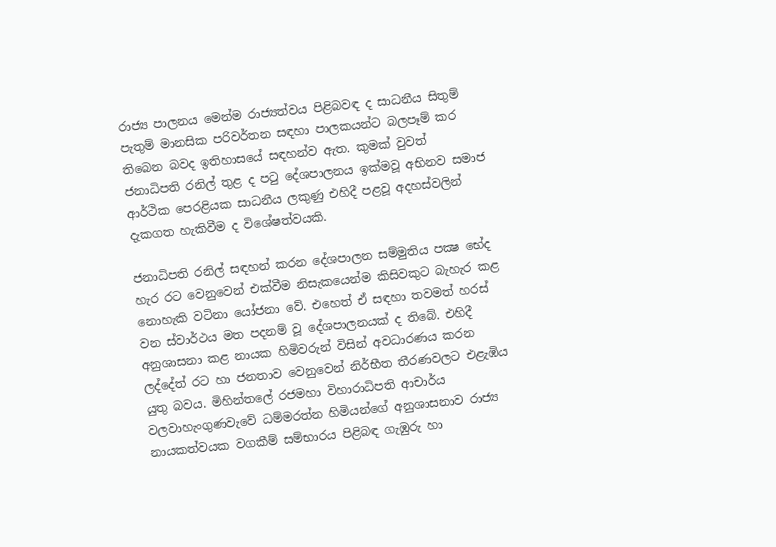රාජ්‍ය පාලනය මෙන්ම රාජ්‍යත්වය පිළිබවඳ ද සාධනීය සිතුම් පැතුම් මානසික පරිවර්තන සඳහා පාලකයන්ට බලපෑම් කර තිබෙන බවද ඉතිහාසයේ සඳහන්ව ඇත. කුමක් වුවත් ජනාධිපති රනිල් තුළ ද පටු දේශපාලනය ඉක්මවූ අභිනව සමාජ ආර්ථික පෙරළියක සාධනීය ලකුණු එහිදී පළවූ අදහස්වලින් දැකගත හැකිවීම ද විශේෂත්වයකි.

ජනාධිපති රනිල් සඳහන් කරන දේශපාලන සම්මුතිය පක්‍ෂ භේද හැර රට වෙනුවෙන් එක්වීම නිසැකයෙන්ම කිසිවකුට බැහැර කළ නොහැකි වටිනා යෝජනා වේ. එහෙත් ඒ සඳහා තවමත් හරස් වන ස්වාර්ථය මත පදනම් වූ දේශපාලනයක් ද තිබේ. එහිදී අනුශාසනා කළ නායක හිමිවරුන් විසින් අවධාරණය කරන ලද්දේත් රට හා ජනතාව වෙනුවෙන් නිර්භීත තීරණවලට එළැඹිය යුතු බවය. මිහින්තලේ රජමහා විහාරාධිපති ආචාර්ය වලවාහැංගුණවැවේ ධම්මරත්න හිමියන්ගේ අනුශාසනාව රාජ්‍ය නායකත්වයක වගකීම් සම්භාරය පිළිබඳ ගැඹුරු හා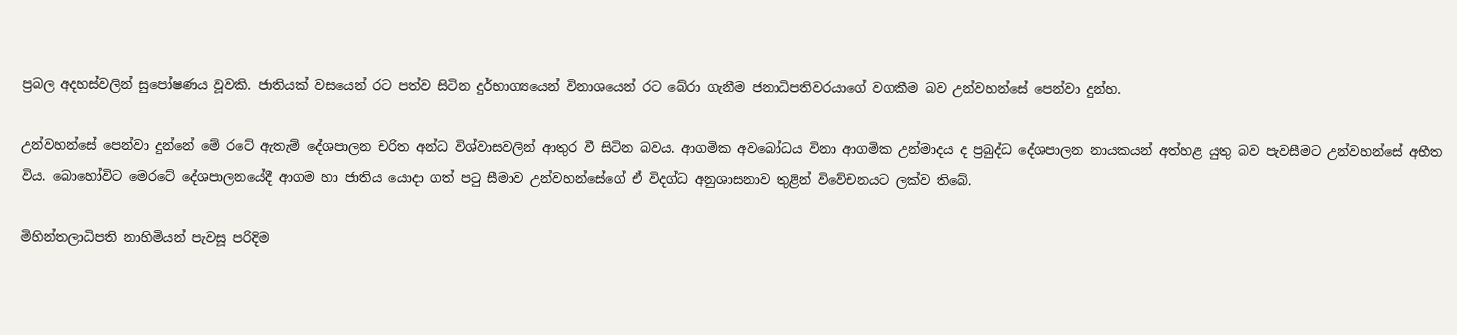ප්‍රබල අදහස්වලින් සුපෝෂණය වූවකි. ජාතියක් වසයෙන් රට පත්ව සිටින දුර්භාග්‍යයෙන් විනාශයෙන් රට බේරා ගැනීම ජනාධිපතිවරයාගේ වගකීම බව උන්වහන්සේ පෙන්වා දුන්හ.

උන්වහන්සේ පෙන්වා දුන්නේ මේ රටේ ඇතැම් දේශපාලන චරිත අන්ධ විශ්වාසවලින් ආතුර වී සිටින බවය. ආගමික අවබෝධය විනා ආගමික උන්මාදය ද ප්‍රබුද්ධ දේශපාලන නායකයන් අත්හළ යුතු බව පැවසීමට උන්වහන්සේ අභීත විය. බොහෝවිට මෙරටේ දේශපාලනයේදී ආගම හා ජාතිය යොදා ගත් පටු සීමාව උන්වහන්සේගේ ඒ විදග්ධ අනුශාසනාව තුළින් විවේචනයට ලක්ව තිබේ.

මිහින්තලාධිපති නාහිමියන් පැවසූ පරිදිම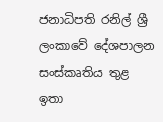ජනාධිපති රනිල් ශ්‍රී ලංකාවේ දේශපාලන සංස්කෘතිය තුළ ඉතා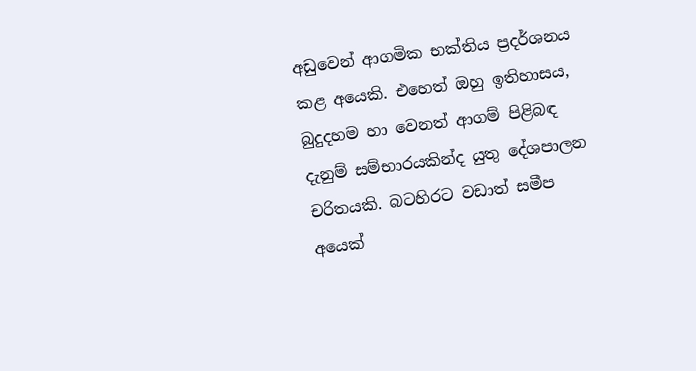අඩුවෙන් ආගමික භක්තිය ප්‍රදර්ශනය කළ අයෙකි. එහෙත් ඔහු ඉතිහාසය, බුදුදහම හා වෙනත් ආගම් පිළිබඳ දැනුම් සම්භාරයකින්ද යුතු දේශපාලන චරිතයකි. බටහිරට වඩාත් සමීප අයෙක්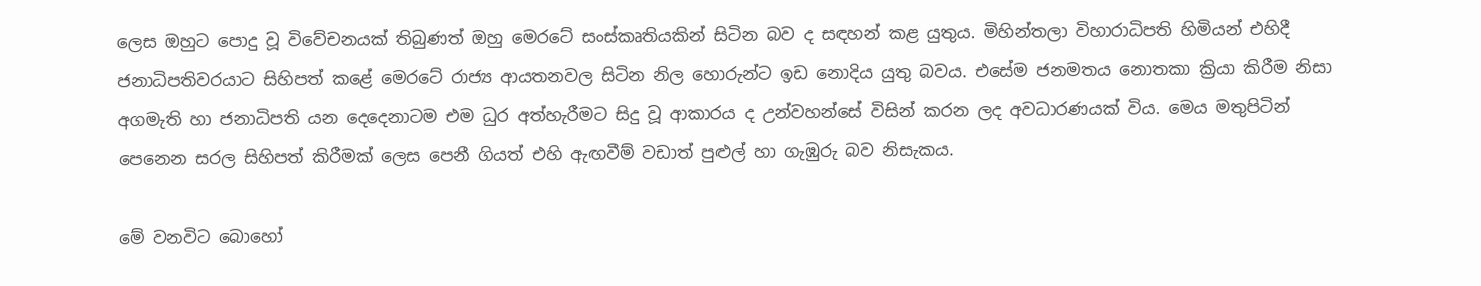ලෙස ඔහුට පොදු වූ විවේචනයක් තිබුණත් ඔහු මෙරටේ සංස්කෘතියකින් සිටින බව ද සඳහන් කළ යුතුය. මිහින්තලා විහාරාධිපති හිමියන් එහිදී ජනාධිපතිවරයාට සිහිපත් කළේ මෙරටේ රාජ්‍ය ආයතනවල සිටින නිල හොරුන්ට ඉඩ නොදිය යුතු බවය. එසේම ජනමතය නොතකා ක්‍රියා කිරීම නිසා අගමැති හා ජනාධිපති යන දෙදෙනාටම එම ධුර අත්හැරීමට සිදු වූ ආකාරය ද උන්වහන්සේ විසින් කරන ලද අවධාරණයක් විය. මෙය මතුපිටින් පෙනෙන සරල සිහිපත් කිරීමක් ලෙස පෙනී ගියත් එහි ඇඟවීම් වඩාත් පුළුල් හා ගැඹුරු බව නිසැකය.

මේ වනවිට බොහෝ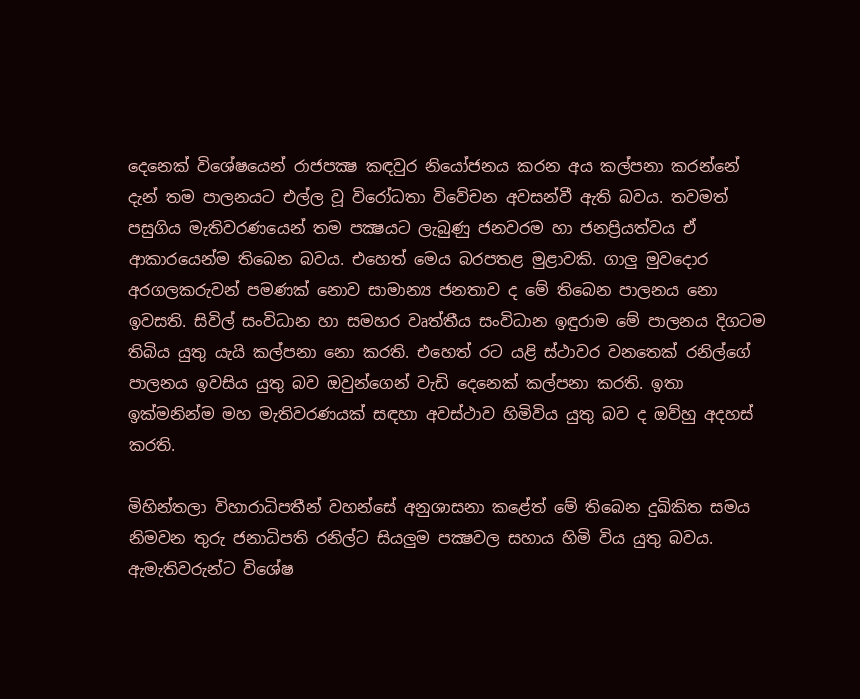දෙනෙක් විශේෂයෙන් රාජපක්‍ෂ කඳවුර නියෝජනය කරන අය කල්පනා කරන්නේ දැන් තම පාලනයට එල්ල වූ විරෝධතා විවේචන අවසන්වී ඇති බවය. තවමත් පසුගිය මැතිවරණයෙන් තම පක්‍ෂයට ලැබුණු ජනවරම හා ජනප්‍රියත්වය ඒ ආකාරයෙන්ම තිබෙන බවය. එහෙත් මෙය බරපතළ මුළාවකි. ගාලු මුවදොර අරගලකරුවන් පමණක් නොව සාමාන්‍ය ජනතාව ද මේ තිබෙන පාලනය නො ඉවසති. සිවිල් සංවිධාන හා සමහර වෘත්තීය සංවිධාන ඉඳුරාම මේ පාලනය දිගටම තිබිය යුතු යැයි කල්පනා නො කරති. එහෙත් රට යළි ස්ථාවර වනතෙක් රනිල්ගේ පාලනය ඉවසිය යුතු බව ඔවුන්ගෙන් වැඩි දෙනෙක් කල්පනා කරති. ඉතා ඉක්මනින්ම මහ මැතිවරණයක් සඳහා අවස්ථාව හිමිවිය යුතු බව ද ඔව්හු අදහස් කරති.

මිහින්තලා විහාරාධිපතීන් වහන්සේ අනුශාසනා කළේත් මේ තිබෙන දුඛිකිත සමය නිමවන තුරු ජනාධිපති රනිල්ට සියලුම පක්‍ෂවල සහාය හිමි විය යුතු බවය. ඇමැතිවරුන්ට විශේෂ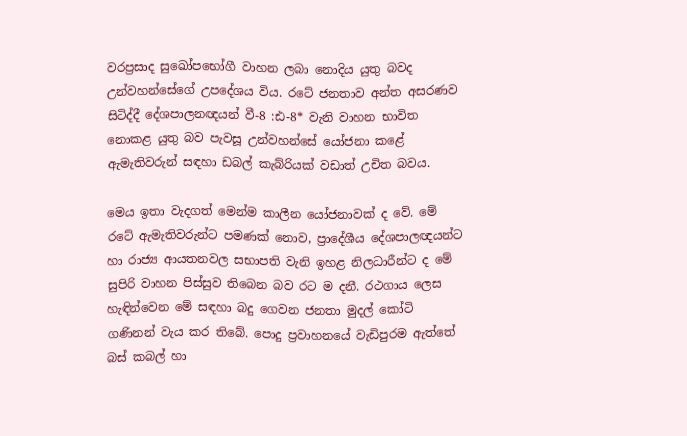වරප්‍රසාද සුඛෝපභෝගී වාහන ලබා නොදිය යුතු බවද උන්වහන්සේගේ උපදේශය විය. රටේ ජනතාව අන්ත අසරණව සිටිද්දී දේශපාලනඥයන් වී-8 :ඪ-8* වැනි වාහන භාවිත නොකළ යුතු බව පැවසූ උන්වහන්සේ යෝජනා කළේ ඇමැතිවරුන් සඳහා ඩබල් කැබ්රියක් වඩාත් උචිත බවය.

මෙය ඉතා වැදගත් මෙන්ම කාලීන යෝජනාවක් ද වේ. මේ රටේ ඇමැතිවරුන්ට පමණක් නොව, ප්‍රාදේශීය දේශපාලඥයන්ට හා රාජ්‍ය ආයතනවල සභාපති වැනි ඉහළ නිලධාරීන්ට ද මේ සුපිරි වාහන පිස්සුව තිබෙන බව රට ම දනී. රථගාය ලෙස හැඳින්වෙන මේ සඳහා බදු ගෙවන ජනතා මුදල් කෝටි ගණිනන් වැය කර තිබේ. පොදු ප්‍රවාහනයේ වැඩිපුරම ඇත්තේ බස් කබල් හා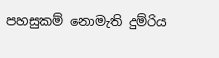පහසුකම් නොමැති දුම්රිය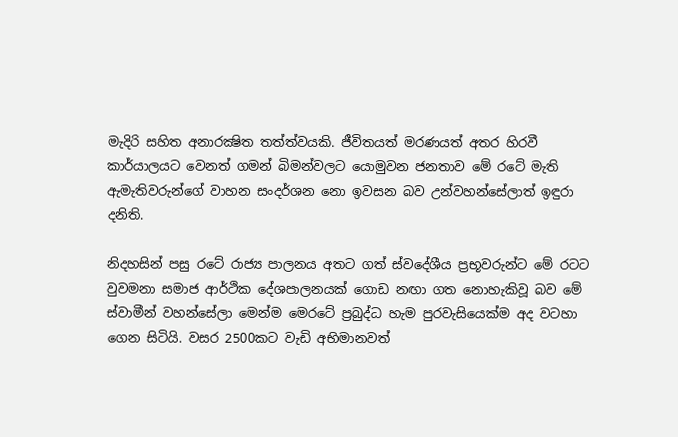මැදිරි සහිත අනාරක්‍ෂිත තත්ත්වයකි. ජීවිතයත් මරණයත් අතර හිරවී කාර්යාලයට වෙනත් ගමන් බිමන්වලට යොමුවන ජනතාව මේ රටේ මැති ඇමැතිවරුන්ගේ වාහන සංදර්ශන නො ඉවසන බව උන්වහන්සේලාත් ඉඳුරා දනිති.

නිදහසින් පසු රටේ රාජ්‍ය පාලනය අතට ගත් ස්වදේශීය ප්‍රභූවරුන්ට මේ රටට වුවමනා සමාජ ආර්ථික දේශපාලනයක් ගොඩ නඟා ගත නොහැකිවූ බව මේ ස්වාමීන් වහන්සේලා මෙන්ම මෙරටේ ප්‍රබුද්ධ හැම පුරවැසියෙක්ම අද වටහා ගෙන සිටියි. වසර 2500කට වැඩි අභිමානවත්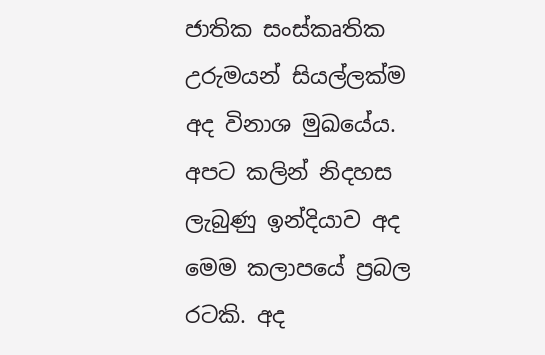ජාතික සංස්කෘතික උරුමයන් සියල්ලක්ම අද විනාශ මුඛයේය. අපට කලින් නිදහස ලැබුණු ඉන්දියාව අද මෙම කලාපයේ ප්‍රබල රටකි. අද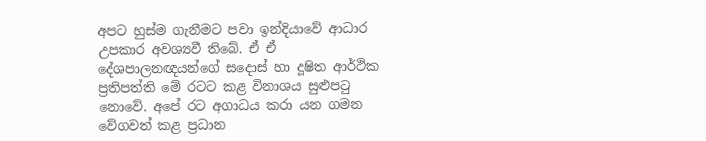අපට හුස්ම ගැනීමට පවා ඉන්දියාවේ ආධාර උපකාර අවශ්‍යවී තිබේ. ඒ ඒ දේශපාලනඥයන්ගේ සදොස් හා දූෂිත ආර්ථික ප්‍රතිපත්ති මේ රටට කළ විනාශය සුළුපටු නොවේ. අපේ රට අගාධය කරා යන ගමන වේගවත් කළ ප්‍රධාන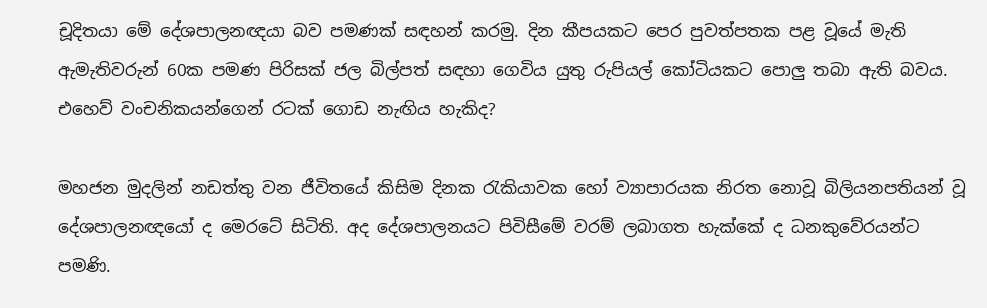චූදිතයා මේ දේශපාලනඥයා බව පමණක් සඳහන් කරමු. දින කීපයකට පෙර පුවත්පතක පළ වූයේ මැති ඇමැතිවරුන් 60ක පමණ පිරිසක් ජල බිල්පත් සඳහා ගෙවිය යුතු රුපියල් කෝටියකට පොලු තබා ඇති බවය. එහෙව් වංචනිකයන්ගෙන් රටක් ගොඩ නැඟිය හැකිද?

මහජන මුදලින් නඩත්තු වන ජීවිතයේ කිසිම දිනක රැකියාවක හෝ ව්‍යාපාරයක නිරත නොවූ බිලියනපතියන් වූ දේශපාලනඥයෝ ද මෙරටේ සිටිති. අද දේශපාලනයට පිවිසීමේ වරම් ලබාගත හැක්කේ ද ධනකුවේරයන්ට පමණි.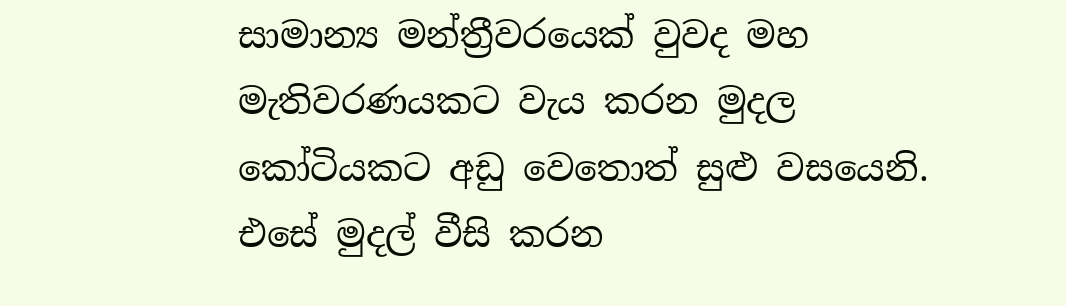සාමාන්‍ය මන්ත්‍රීවරයෙක් වුවද මහ මැතිවරණයකට වැය කරන මුදල කෝටියකට අඩු වෙතොත් සුළු වසයෙනි. එසේ මුදල් වීසි කරන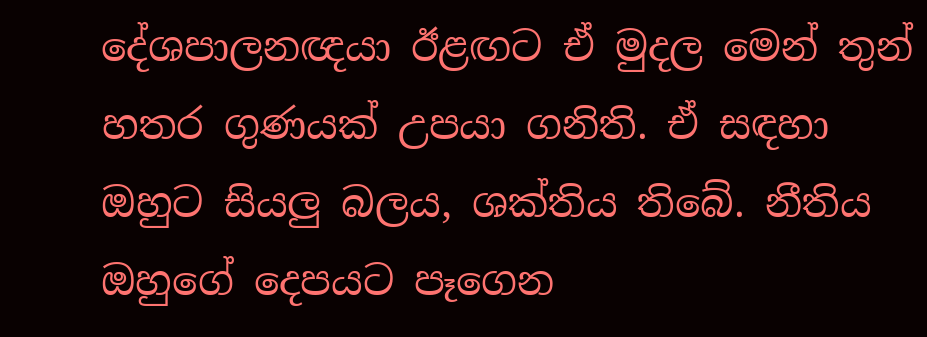දේශපාලනඥයා ඊළඟට ඒ මුදල මෙන් තුන් හතර ගුණයක් උපයා ගනිති. ඒ සඳහා ඔහුට සියලු බලය, ශක්තිය තිබේ. නීතිය ඔහුගේ දෙපයට පෑගෙන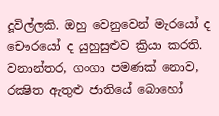දූවිල්ලකි. ඔහු වෙනුවෙන් මැරයෝ ද චෞරයෝ ද යුහුසුළුව ක්‍රියා කරති. වනාන්තර, ගංගා පමණක් නොව, රක්‍ෂිත ඇතුළු ජාතියේ බොහෝ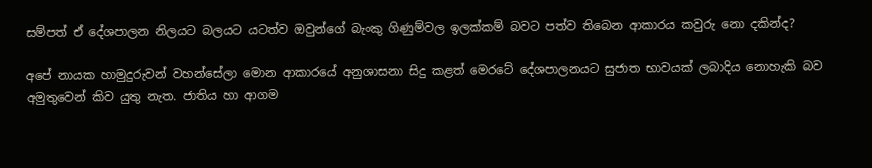සම්පත් ඒ දේශපාලන නිලයට බලයට යටත්ව ඔවුන්ගේ බැංකු ගිණුම්වල ඉලක්කම් බවට පත්ව තිබෙන ආකාරය කවුරු නො දකින්ද?

අපේ නායක හාමුදුරුවන් වහන්සේලා මොන ආකාරයේ අනුශාසනා සිදු කළත් මෙරටේ දේශපාලනයට සුජාත භාවයක් ලබාදිය නොහැකි බව අමුතුවෙන් කිව යුතු නැත. ජාතිය හා ආගම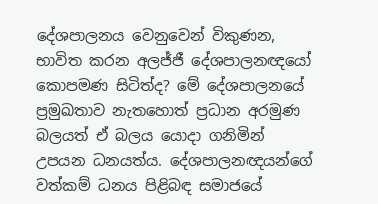දේශපාලනය වෙනුවෙන් විකුණන, භාවිත කරන අලජ්ජී දේශපාලනඥයෝ කොපමණ සිටිත්ද? මේ දේශපාලනයේ ප්‍රමුඛතාව නැතහොත් ප්‍රධාන අරමුණ බලයත් ඒ බලය යොදා ගනිමින් උපයන ධනයත්ය. දේශපාලනඥයන්ගේ වත්කම් ධනය පිළිබඳ සමාජයේ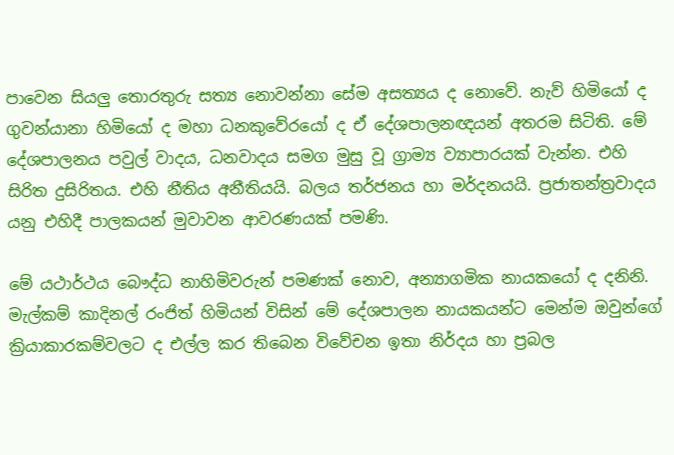පාවෙන සියලු තොරතුරු සත්‍ය නොවන්නා සේම අසත්‍යය ද නොවේ. නැව් හිමියෝ ද ගුවන්යානා හිමියෝ ද මහා ධනකුවේරයෝ ද ඒ දේශපාලනඥයන් අතරම සිටිති. මේ දේශපාලනය පවුල් වාදය, ධනවාදය සමග මුසු වූ ග්‍රාම්‍ය ව්‍යාපාරයක් වැන්න. එහි සිරිත දුසිරිතය. එහි නීතිය අනීතියයි. බලය තර්ජනය හා මර්දනයයි. ප්‍රජාතන්ත්‍රවාදය යනු එහිදී පාලකයන් මුවාවන ආවරණයක් පමණි.

මේ යථාර්ථය බෞද්ධ නාහිමිවරුන් පමණක් නොව, අන්‍යාගමික නායකයෝ ද දනිනි. මැල්කම් කාදිනල් රංජිත් හිමියන් විසින් මේ දේශපාලන නායකයන්ට මෙන්ම ඔවුන්ගේ ක්‍රියාකාරකම්වලට ද එල්ල කර තිබෙන විවේචන ඉතා නිර්දය හා ප්‍රබල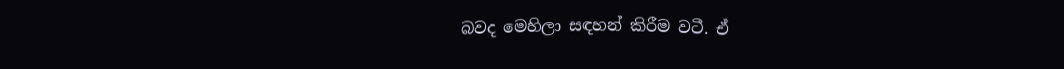බවද මෙහිලා සඳහන් කිරීම වටී. ඒ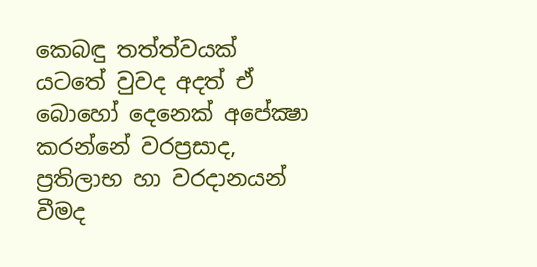කෙබඳු තත්ත්වයක් යටතේ වුවද අදත් ඒ බොහෝ දෙනෙක් අපේක්‍ෂා කරන්නේ වරප්‍රසාද, ප්‍රතිලාභ හා වරදානයන් වීමද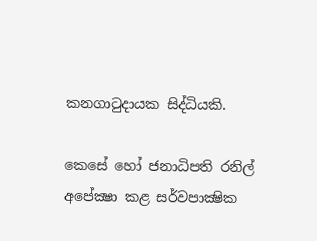කනගාටුදායක සිද්ධියකි.

කෙසේ හෝ ජනාධිපති රනිල් අපේක්‍ෂා කළ සර්වපාක්‍ෂික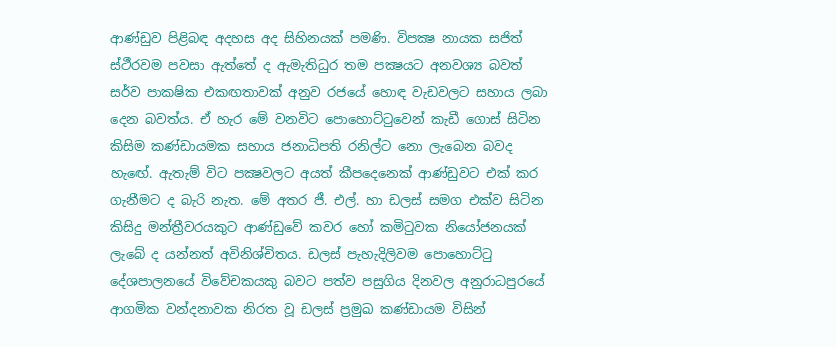ආණ්ඩුව පිළිබඳ අදහස අද සිහිනයක් පමණි. විපක්‍ෂ නායක සජිත් ස්ථීරවම පවසා ඇත්තේ ද ඇමැතිධුර තම පක්‍ෂයට අනවශ්‍ය බවත් සර්ව පාකෂික එකඟතාවක් අනුව රජයේ හොඳ වැඩවලට සහාය ලබා දෙන බවත්ය. ඒ හැර මේ වනවිට පොහොට්ටුවෙන් කැඩී ගොස් සිටින කිසිම කණ්ඩායමක සහාය ජනාධිපති රනිල්ට නො ලැබෙන බවද හැඟේ. ඇතැම් විට පක්‍ෂවලට අයත් කීපදෙනෙක් ආණ්ඩුවට එක් කර ගැනීමට ද බැරි නැත. මේ අතර ජී. එල්. හා ඩලස් සමග එක්ව සිටින කිසිදු මන්ත්‍රීවරයකුට ආණ්ඩුවේ කවර හෝ කමිටුවක නියෝජනයක් ලැබේ ද යන්නත් අවිනිශ්චිතය. ඩලස් පැහැදිලිවම පොහොට්ටු දේශපාලනයේ විවේචකයකු බවට පත්ව පසුගිය දිනවල අනුරාධපුරයේ ආගමික වන්දනාවක නිරත වූ ඩලස් ප්‍රමුඛ කණ්ඩායම විසින්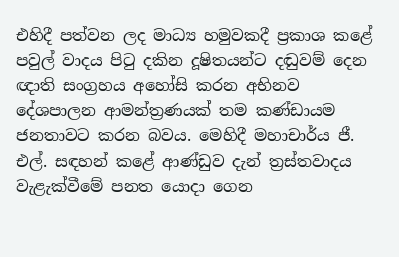එහිදී පත්වන ලද මාධ්‍ය හමුවකදී ප්‍රකාශ කළේ පවුල් වාදය පිටු දකින දූෂිතයන්ට දඬුවම් දෙන ඥාති සංග්‍රහය අහෝසි කරන අභිනව දේශපාලන ආමන්ත්‍රණයක් තම කණ්ඩායම ජනතාවට කරන බවය. මෙහිදී මහාචාර්ය ජී. එල්. සඳහන් කළේ ආණ්ඩුව දැන් ත්‍රස්තවාදය වැළැක්වීමේ පනත යොදා ගෙන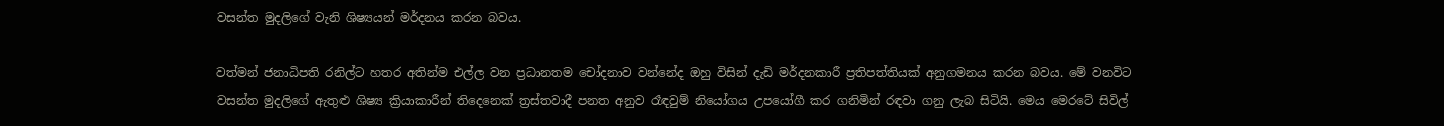වසන්ත මුදලිගේ වැනි ශිෂ්‍යයන් මර්දනය කරන බවය.

වත්මන් ජනාධිපති රනිල්ට හතර අතින්ම එල්ල වන ප්‍රධානතම චෝදනාව වන්නේද ඔහු විසින් දැඩි මර්දනකාරී ප්‍රතිපත්තියක් අනුගමනය කරන බවය. මේ වනවිට වසන්ත මුදලිගේ ඇතුළු ශිෂ්‍ය ක්‍රියාකාරීන් තිදෙනෙක් ත්‍රස්තවාදී පනත අනුව රෑඳවුම් නියෝගය උපයෝගී කර ගනිමින් රඳවා ගනු ලැබ සිටියි. මෙය මෙරටේ සිවිල්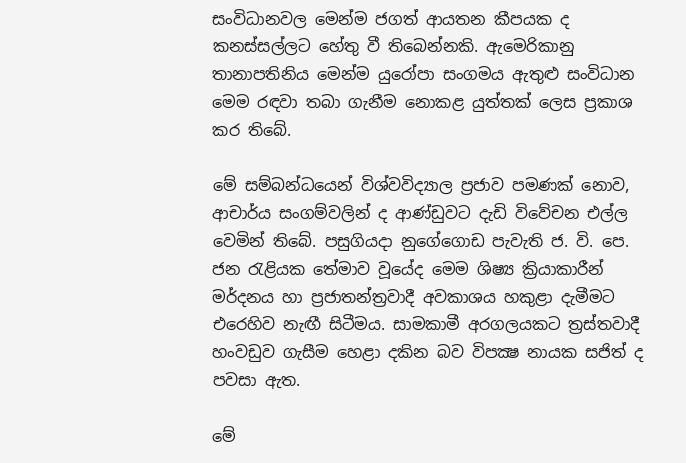සංවිධානවල මෙන්ම ජගත් ආයතන කීපයක ද කනස්සල්ලට හේතු වී තිබෙන්නකි. ඇමෙරිකානු තානාපතිනිය මෙන්ම යුරෝපා සංගමය ඇතුළු සංවිධාන මෙම රඳවා තබා ගැනීම නොකළ යුත්තක් ලෙස ප්‍රකාශ කර තිබේ.

මේ සම්බන්ධයෙන් විශ්වවිද්‍යාල ප්‍රජාව පමණක් නොව, ආචාර්ය සංගම්වලින් ද ආණ්ඩුවට දැඩි විවේචන එල්ල වෙමින් තිබේ. පසුගියදා නුගේගොඩ පැවැති ජ. වි. පෙ. ජන රැළියක තේමාව වූයේද මෙම ශිෂ්‍ය ක්‍රියාකාරීන් මර්දනය හා ප්‍රජාතන්ත්‍රවාදී අවකාශය හකුළා දැමීමට එරෙහිව නැඟී සිටීමය. සාමකාමී අරගලයකට ත්‍රස්තවාදී හංවඩුව ගැසීම හෙළා දකින බව විපක්‍ෂ නායක සජිත් ද පවසා ඇත.

මේ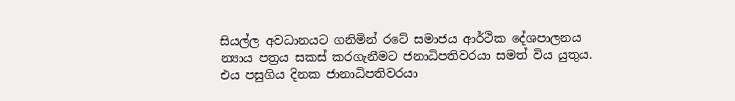සියල්ල අවධානයට ගනිමින් රටේ සමාජය ආර්ථික දේශපාලනය න්‍යාය පත්‍රය සකස් කරගැනීමට ජනාධිපතිවරයා සමත් විය යුතුය. එය පසුගිය දිනක ජානාධිපතිවරයා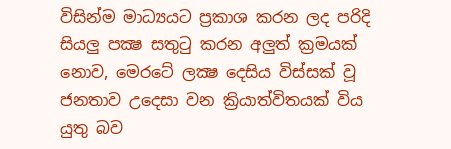විසින්ම මාධ්‍යයට ප්‍රකාශ කරන ලද පරිදි සියලු පක්‍ෂ සතුටු කරන අලුත් ක්‍රමයක් නොව, මෙරටේ ලක්‍ෂ දෙසිය විස්සක් වූ ජනතාව උදෙසා වන ක්‍රියාත්විතයක් විය යුතු බව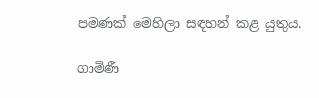පමණක් මෙහිලා සඳහන් කළ යුතුය.

ගාමිණී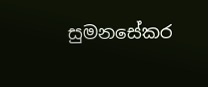සුමනසේකර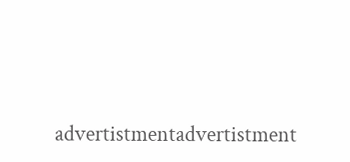advertistmentadvertistment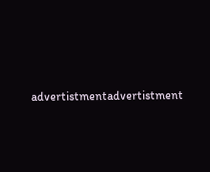advertistmentadvertistment